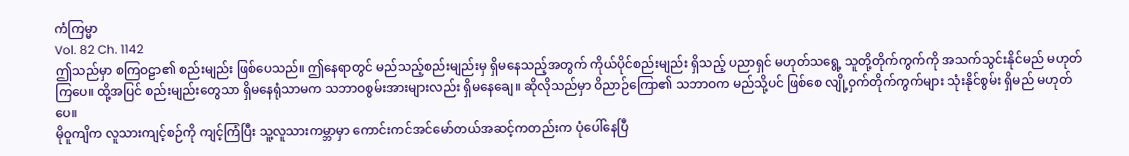ကံကြမ္မာ
Vol. 82 Ch. 1142
ဤသည်မှာ စကြဝဠာ၏ စည်းမျည်း ဖြစ်ပေသည်။ ဤနေရာတွင် မည်သည့်စည်းမျည်းမှ ရှိမနေသည့်အတွက် ကိုယ်ပိုင်စည်းမျည်း ရှိသည့် ပညာရှင် မဟုတ်သရွေ့ သူတို့တိုက်ကွက်ကို အသက်သွင်းနိုင်မည် မဟုတ်ကြပေ။ ထို့အပြင် စည်းမျည်းတွေသာ ရှိမနေရုံသာမက သဘာဝစွမ်းအားများလည်း ရှိမနေချေ။ ဆိုလိုသည်မှာ ဝိညာဉ်ကြော၏ သဘာဝက မည်သို့ပင် ဖြစ်စေ လျို့ဝှက်တိုက်ကွက်များ သုံးနိုင်စွမ်း ရှိမည် မဟုတ်ပေ။
မိုဝူကျိက လူသားကျင့်စဉ်ကို ကျင့်ကြံပြီး သူ့လူသားကမ္ဘာမှာ ကောင်းကင်အင်မော်တယ်အဆင့်ကတည်းက ပုံပေါ်နေပြီ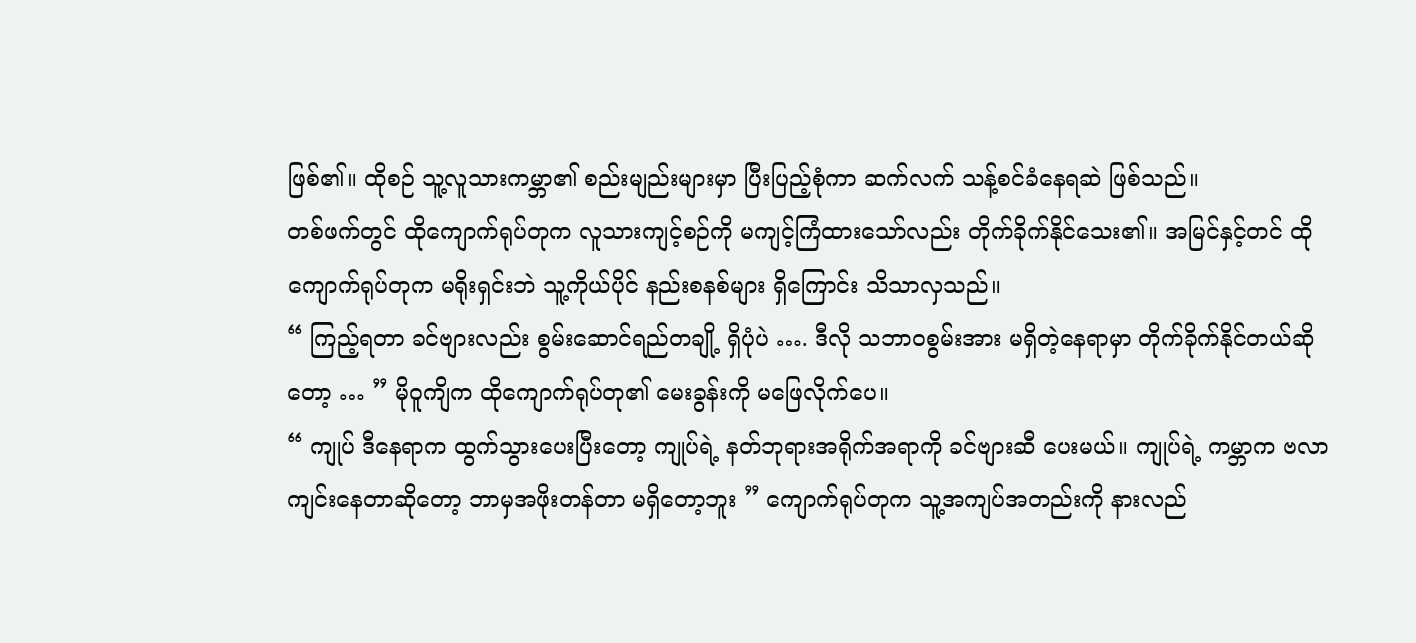ဖြစ်၏။ ထိုစဉ် သူ့လူသားကမ္ဘာ၏ စည်းမျည်းများမှာ ပြီးပြည့်စုံကာ ဆက်လက် သန့်စင်ခံနေရဆဲ ဖြစ်သည်။
တစ်ဖက်တွင် ထိုကျောက်ရုပ်တုက လူသားကျင့်စဉ်ကို မကျင့်ကြံထားသော်လည်း တိုက်ခိုက်နိုင်သေး၏။ အမြင်နှင့်တင် ထိုကျောက်ရုပ်တုက မရိုးရှင်းဘဲ သူ့ကိုယ်ပိုင် နည်းစနစ်များ ရှိကြောင်း သိသာလှသည်။
“ ကြည့်ရတာ ခင်ဗျားလည်း စွမ်းဆောင်ရည်တချို့ ရှိပုံပဲ …. ဒီလို သဘာဝစွမ်းအား မရှိတဲ့နေရာမှာ တိုက်ခိုက်နိုင်တယ်ဆိုတော့ … ” မိုဝူကျိက ထိုကျောက်ရုပ်တု၏ မေးခွန်းကို မဖြေလိုက်ပေ။
“ ကျုပ် ဒီနေရာက ထွက်သွားပေးပြီးတော့ ကျုပ်ရဲ့ နတ်ဘုရားအရိုက်အရာကို ခင်ဗျားဆီ ပေးမယ်။ ကျုပ်ရဲ့ ကမ္ဘာက ဗလာကျင်းနေတာဆိုတော့ ဘာမှအဖိုးတန်တာ မရှိတော့ဘူး ” ကျောက်ရုပ်တုက သူ့အကျပ်အတည်းကို နားလည်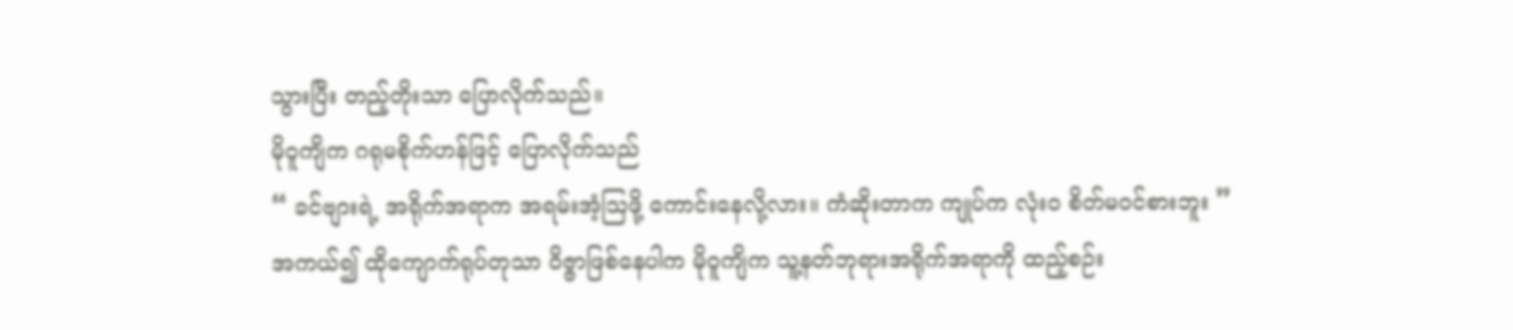သွားပြီး တည့်တိုးသာ ပြောလိုက်သည်။
မိုဝူကျိက ဂရုမစိုက်ဟန်ဖြင့် ပြောလိုက်သည်
“ ခင်ဗျားရဲ့ အရိုက်အရာက အရမ်းအံ့ဩဖို့ ကောင်းနေလို့လား။ ကံဆိုးတာက ကျုပ်က လုံးဝ စိတ်မဝင်စားဘူး ”
အကယ်၍ ထိုကျောက်ရုပ်တုသာ ဝိဇ္ဇာဖြစ်နေပါက မိုဝူကျိက သူ့နတ်ဘုရားအရိုက်အရာကို ထည့်စဉ်း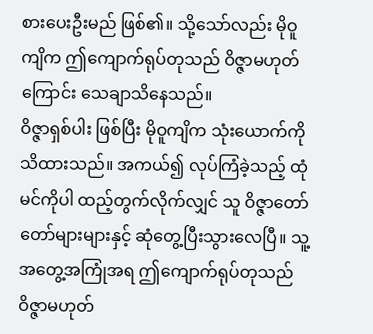စားပေးဦးမည် ဖြစ်၏။ သို့သော်လည်း မိုဝူကျိက ဤကျောက်ရုပ်တုသည် ဝိဇ္ဇာမဟုတ်ကြောင်း သေချာသိနေသည်။
ဝိဇ္ဇာရှစ်ပါး ဖြစ်ပြီး မိုဝူကျိက သုံးယောက်ကို သိထားသည်။ အကယ်၍ လုပ်ကြံခဲ့သည့် ထုံမင်ကိုပါ ထည့်တွက်လိုက်လျှင် သူ ဝိဇ္ဇာတော်တော်များများနှင့် ဆုံတွေ့ပြီးသွားလေပြီ။ သူ့အတွေ့အကြုံအရ ဤကျောက်ရုပ်တုသည် ဝိဇ္ဇာမဟုတ်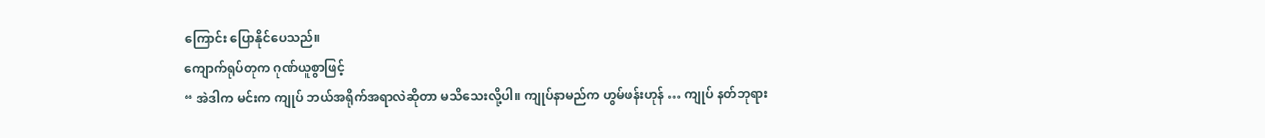ကြောင်း ပြောနိုင်ပေသည်။
ကျောက်ရုပ်တုက ဂုဏ်ယူစွာဖြင့်
“ အဲဒါက မင်းက ကျုပ် ဘယ်အရိုက်အရာလဲဆိုတာ မသိသေးလို့ပါ။ ကျုပ်နာမည်က ဟွမ်ဖန်းဟုန် … ကျုပ် နတ်ဘုရား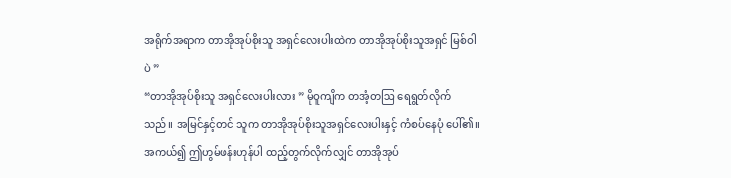အရိုက်အရာက တာအိုအုပ်စိုးသူ အရှင်လေးပါးထဲက တာအိုအုပ်စိုးသူအရှင် မြစ်ဝါပဲ ”
“တာအိုအုပ်စိုးသူ အရှင်လေးပါးလား ” မိုဝူကျိက တအံ့တဩ ရေရွတ်လိုက်သည်။ အမြင်နှင့်တင် သူက တာအိုအုပ်စိုးသူအရှင်လေးပါးနှင့် ကံစပ်နေပုံ ပေါ်၏။ အကယ်၍ ဤဟွမ်ဖန်းဟုန်ပါ ထည့်တွက်လိုက်လျှင် တာအိုအုပ်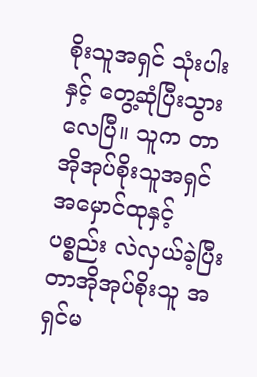စိုးသူအရှင် သုံးပါးနှင့် တွေ့ဆုံပြီးသွားလေပြီ။ သူက တာအိုအုပ်စိုးသူအရှင် အမှောင်ထုနှင့် ပစ္စည်း လဲလှယ်ခဲ့ပြီး တာအိုအုပ်စိုးသူ အရှင်မ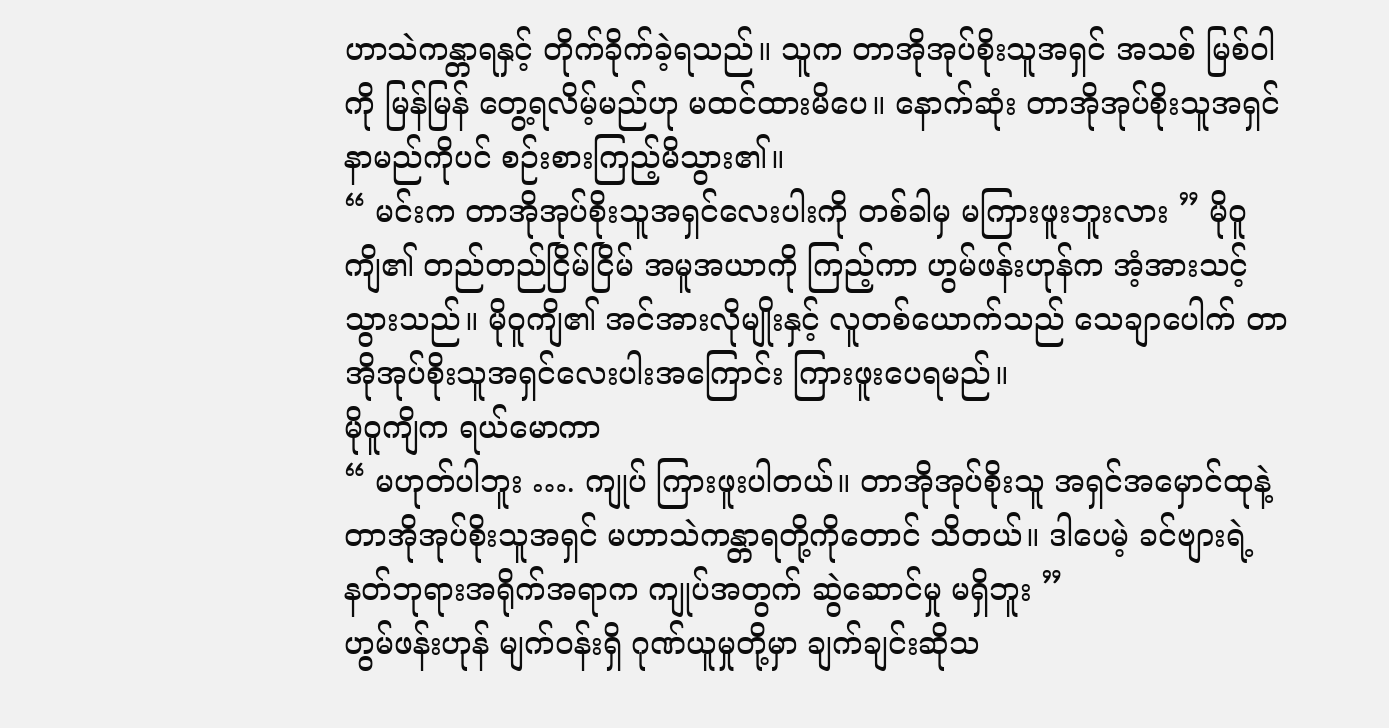ဟာသဲကန္တာရနှင့် တိုက်ခိုက်ခဲ့ရသည်။ သူက တာအိုအုပ်စိုးသူအရှင် အသစ် မြစ်ဝါကို မြန်မြန် တွေ့ရလိမ့်မည်ဟု မထင်ထားမိပေ။ နောက်ဆုံး တာအိုအုပ်စိုးသူအရှင် နာမည်ကိုပင် စဉ်းစားကြည့်မိသွား၏။
“ မင်းက တာအိုအုပ်စိုးသူအရှင်လေးပါးကို တစ်ခါမှ မကြားဖူးဘူးလား ” မိုဝူကျိ၏ တည်တည်ငြိမ်ငြိမ် အမူအယာကို ကြည့်ကာ ဟွမ်ဖန်းဟုန်က အံ့အားသင့်သွားသည်။ မိုဝူကျိ၏ အင်အားလိုမျိုးနှင့် လူတစ်ယောက်သည် သေချာပေါက် တာအိုအုပ်စိုးသူအရှင်လေးပါးအကြောင်း ကြားဖူးပေရမည်။
မိုဝူကျိက ရယ်မောကာ
“ မဟုတ်ပါဘူး …. ကျုပ် ကြားဖူးပါတယ်။ တာအိုအုပ်စိုးသူ အရှင်အမှောင်ထုနဲ့ တာအိုအုပ်စိုးသူအရှင် မဟာသဲကန္တာရတို့ကိုတောင် သိတယ်။ ဒါပေမဲ့ ခင်ဗျားရဲ့ နတ်ဘုရားအရိုက်အရာက ကျုပ်အတွက် ဆွဲဆောင်မှု မရှိဘူး ”
ဟွမ်ဖန်းဟုန် မျက်ဝန်းရှိ ဂုဏ်ယူမှုတို့မှာ ချက်ချင်းဆိုသ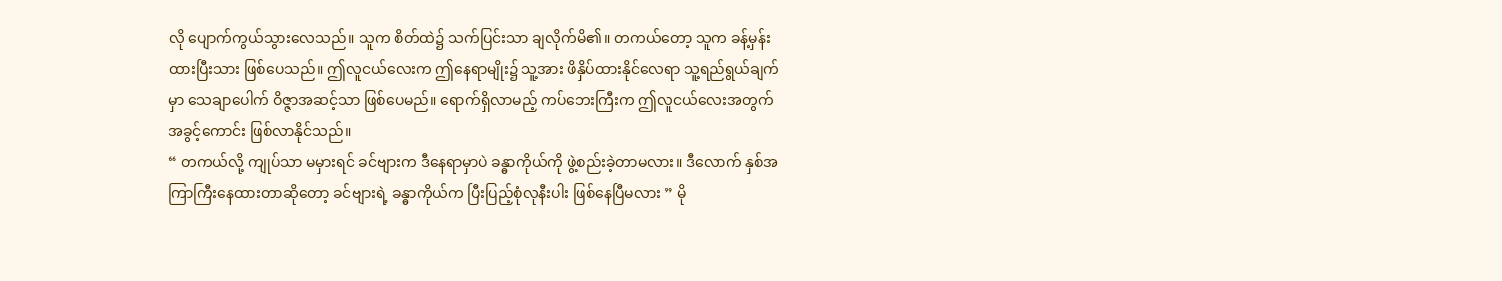လို ပျောက်ကွယ်သွားလေသည်။ သူက စိတ်ထဲ၌ သက်ပြင်းသာ ချလိုက်မိ၏။ တကယ်တော့ သူက ခန့်မှန်းထားပြီးသား ဖြစ်ပေသည်။ ဤလူငယ်လေးက ဤနေရာမျိုး၌ သူ့အား ဖိနှိပ်ထားနိုင်လေရာ သူ့ရည်ရွယ်ချက်မှာ သေချာပေါက် ဝိဇ္ဇာအဆင့်သာ ဖြစ်ပေမည်။ ရောက်ရှိလာမည့် ကပ်ဘေးကြီးက ဤလူငယ်လေးအတွက် အခွင့်ကောင်း ဖြစ်လာနိုင်သည်။
“ တကယ်လို့ ကျုပ်သာ မမှားရင် ခင်ဗျားက ဒီနေရာမှာပဲ ခန္ဓာကိုယ်ကို ဖွဲ့စည်းခဲ့တာမလား။ ဒီလောက် နှစ်အကြာကြီးနေထားတာဆိုတော့ ခင်ဗျားရဲ့ ခန္ဓာကိုယ်က ပြီးပြည့်စုံလုနီးပါး ဖြစ်နေပြီမလား ” မို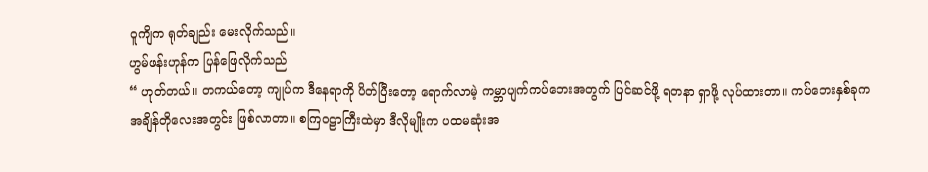ဝူကျိက ရုတ်ချည်း မေးလိုက်သည်။
ဟွမ်ဖန်းဟုန်က ပြန်ဖြေလိုက်သည်
“ ဟုတ်တယ်။ တကယ်တော့ ကျုပ်က ဒီနေရာကို ပိတ်ပြီးတော့ ရောက်လာမဲ့ ကမ္ဘာပျက်ကပ်ဘေးအတွက် ပြင်ဆင်ဖို့ ရတနာ ရှာဖို့ လုပ်ထားတာ။ ကပ်ဘေးနှစ်ခုက အချိန်တိုလေးအတွင်း ဖြစ်လာတာ။ စကြဝဠာကြီးထဲမှာ ဒီလိုမျိုးက ပထမဆုံးအ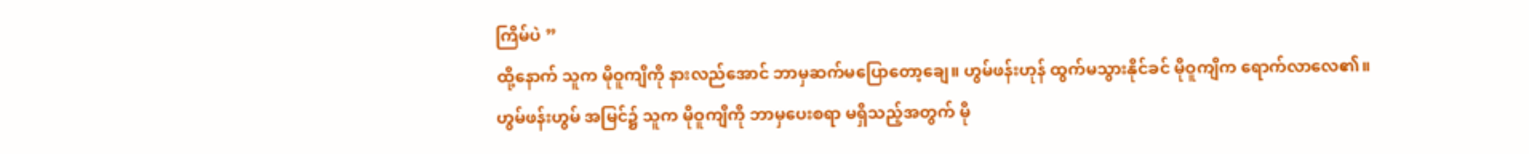ကြိမ်ပဲ ”
ထို့နောက် သူက မိုဝူကျိကို နားလည်အောင် ဘာမှဆက်မပြောတော့ချေ။ ဟွမ်ဖန်းဟုန် ထွက်မသွားနိုင်ခင် မိုဝူကျိက ရောက်လာလေ၏။
ဟွမ်ဖန်းဟွမ် အမြင်၌ သူက မိုဝူကျိကို ဘာမှပေးစရာ မရှိသည့်အတွက် မို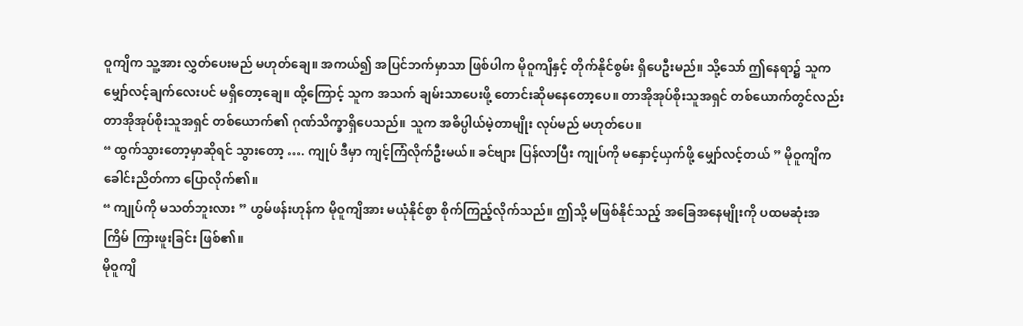ဝူကျိက သူ့အား လွှတ်ပေးမည် မဟုတ်ချေ။ အကယ်၍ အပြင်ဘက်မှာသာ ဖြစ်ပါက မိုဝူကျိနှင့် တိုက်နိုင်စွမ်း ရှိပေဦးမည်။ သို့သော် ဤနေရာ၌ သူက မျှော်လင့်ချက်လေးပင် မရှိတော့ချေ။ ထို့ကြောင့် သူက အသက် ချမ်းသာပေးဖို့ တောင်းဆိုမနေတော့ပေ။ တာအိုအုပ်စိုးသူအရှင် တစ်ယောက်တွင်လည်း တာအိုအုပ်စိုးသူအရှင် တစ်ယောက်၏ ဂုဏ်သိက္ခာရှိပေသည်။ သူက အဓိပ္ပါယ်မဲ့တာမျိုး လုပ်မည် မဟုတ်ပေ။
“ ထွက်သွားတော့မှာဆိုရင် သွားတော့ …. ကျုပ် ဒီမှာ ကျင့်ကြံလိုက်ဦးမယ်။ ခင်ဗျား ပြန်လာပြီး ကျုပ်ကို မနှောင့်ယှက်ဖို့ မျှော်လင့်တယ် ” မိုဝူကျိက ခေါင်းညိတ်ကာ ပြောလိုက်၏။
“ ကျုပ်ကို မသတ်ဘူးလား ” ဟွမ်ဖန်းဟုန်က မိုဝူကျိအား မယုံနိုင်စွာ စိုက်ကြည့်လိုက်သည်။ ဤသို့ မဖြစ်နိုင်သည့် အခြေအနေမျိုးကို ပထမဆုံးအကြိမ် ကြားဖူးခြင်း ဖြစ်၏။
မိုဝူကျိ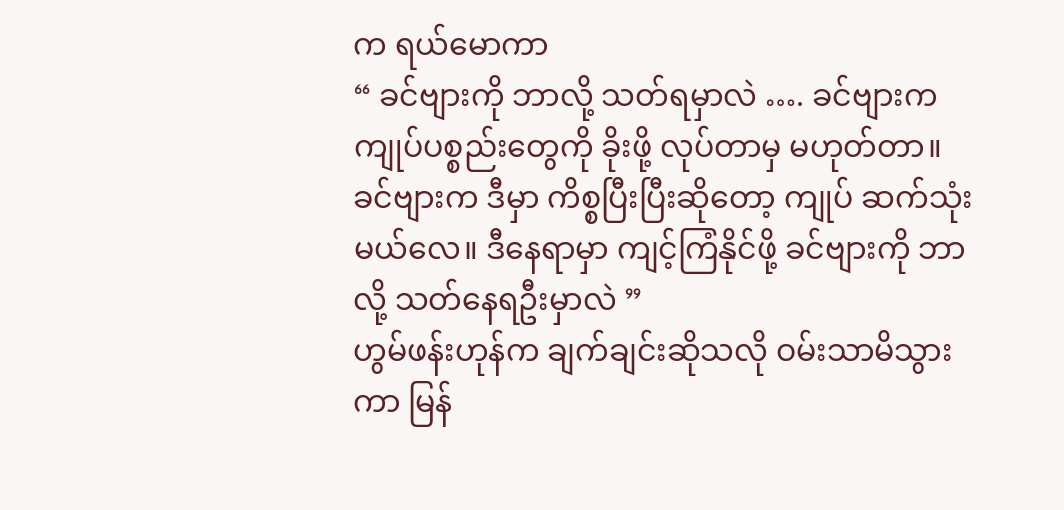က ရယ်မောကာ
“ ခင်ဗျားကို ဘာလို့ သတ်ရမှာလဲ …. ခင်ဗျားက ကျုပ်ပစ္စည်းတွေကို ခိုးဖို့ လုပ်တာမှ မဟုတ်တာ။ ခင်ဗျားက ဒီမှာ ကိစ္စပြီးပြီးဆိုတော့ ကျုပ် ဆက်သုံးမယ်လေ။ ဒီနေရာမှာ ကျင့်ကြံနိုင်ဖို့ ခင်ဗျားကို ဘာလို့ သတ်နေရဦးမှာလဲ ”
ဟွမ်ဖန်းဟုန်က ချက်ချင်းဆိုသလို ဝမ်းသာမိသွားကာ မြန်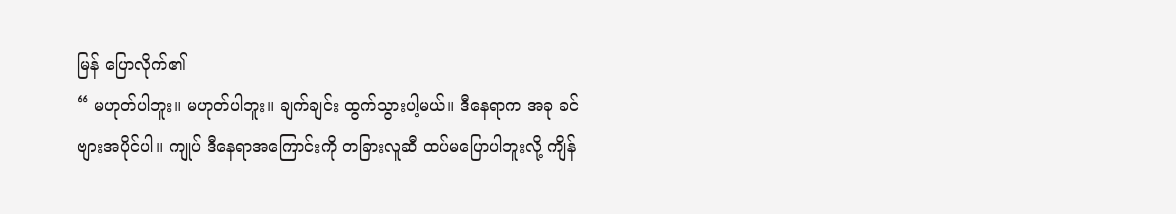မြန် ပြောလိုက်၏
“ မဟုတ်ပါဘူး။ မဟုတ်ပါဘူး။ ချက်ချင်း ထွက်သွားပါ့မယ်။ ဒီနေရာက အခု ခင်ဗျားအပိုင်ပါ။ ကျုပ် ဒီနေရာအကြောင်းကို တခြားလူဆီ ထပ်မပြောပါဘူးလို့ ကျိန်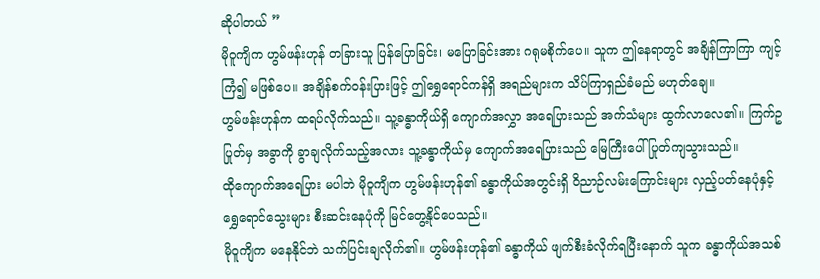ဆိုပါတယ် ”
မိုဝူကျိက ဟွမ်ဖန်းဟုန် တခြားသူ ပြန်ပြောခြင်း၊ မပြောခြင်းအား ဂရုမစိုက်ပေ။ သူက ဤနေရာတွင် အချိန်ကြာကြာ ကျင့်ကြံ၍ မဖြစ်ပေ။ အချိန်စက်ဝန်းပြားဖြင့် ဤရွှေရောင်ကန်ရှိ အရည်များက သိပ်ကြာရှည်ခံမည် မဟုတ်ချေ။
ဟွမ်ဖန်းဟုန်က ထရပ်လိုက်သည်။ သူ့ခန္ဓာကိုယ်ရှိ ကျောက်အလွှာ အရေပြားသည် အက်သံများ ထွက်လာလေ၏။ ကြက်ဥပြုတ်မှ အခွာကို ခွာချလိုက်သည့်အလား သူ့ခန္ဓာကိုယ်မှ ကျောက်အရေပြားသည် မြေကြီးပေါ် ပြုတ်ကျသွားသည်။
ထိုကျောက်အရေပြား မပါဘဲ မိုဝူကျိက ဟွမ်ဖန်းဟုန်၏ ခန္ဓာကိုယ်အတွင်းရှိ ဝိညာဉ်လမ်းကြောင်းများ လှည့်ပတ်နေပုံနှင့် ရွှေရောင်သွေးများ စီးဆင်းနေပုံကို မြင်တွေ့နိုင်ပေသည်။
မိုဝူကျိက မနေနိုင်ဘဲ သက်ပြင်းချလိုက်၏။ ဟွမ်ဖန်းဟုန်၏ ခန္ဓာကိုယ် ဖျက်စီးခံလိုက်ရပြီးနောက် သူက ခန္ဓာကိုယ်အသစ်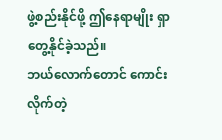ဖွဲ့စည်းနိုင်ဖို့ ဤနေရာမျိုး ရှာတွေ့နိုင်ခဲ့သည်။
ဘယ်လောက်တောင် ကောင်းလိုက်တဲ့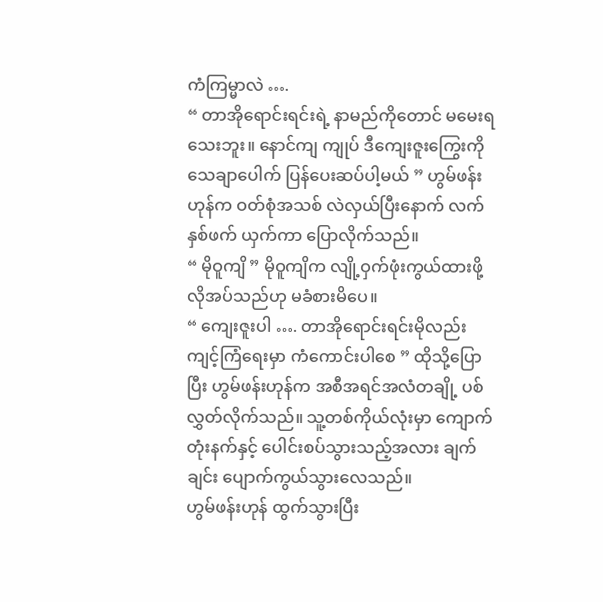ကံကြမ္မာလဲ ….
“ တာအိုရောင်းရင်းရဲ့ နာမည်ကိုတောင် မမေးရသေးဘူး။ နောင်ကျ ကျုပ် ဒီကျေးဇူးကြွေးကို သေချာပေါက် ပြန်ပေးဆပ်ပါ့မယ် ” ဟွမ်ဖန်းဟုန်က ဝတ်စုံအသစ် လဲလှယ်ပြီးနောက် လက်နှစ်ဖက် ယှက်ကာ ပြောလိုက်သည်။
“ မိုဝူကျိ ” မိုဝူကျိက လျို့ဝှက်ဖုံးကွယ်ထားဖို့ လိုအပ်သည်ဟု မခံစားမိပေ။
“ ကျေးဇူးပါ …. တာအိုရောင်းရင်းမိုလည်း ကျင့်ကြံရေးမှာ ကံကောင်းပါစေ ” ထိုသို့ပြောပြီး ဟွမ်ဖန်းဟုန်က အစီအရင်အလံတချို့ ပစ်လွှတ်လိုက်သည်။ သူ့တစ်ကိုယ်လုံးမှာ ကျောက်တုံးနက်နှင့် ပေါင်းစပ်သွားသည့်အလား ချက်ချင်း ပျောက်ကွယ်သွားလေသည်။
ဟွမ်ဖန်းဟုန် ထွက်သွားပြီး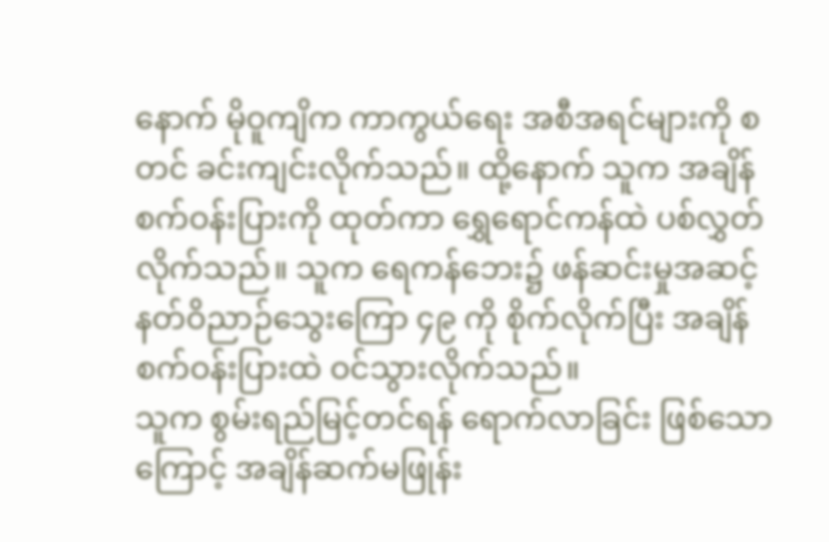နောက် မိုဝူကျိက ကာကွယ်ရေး အစီအရင်များကို စတင် ခင်းကျင်းလိုက်သည်။ ထို့နောက် သူက အချိန်စက်ဝန်းပြားကို ထုတ်ကာ ရွှေရောင်ကန်ထဲ ပစ်လွှတ်လိုက်သည်။ သူက ရေကန်ဘေး၌ ဖန်ဆင်းမှုအဆင့် နတ်ဝိညာဉ်သွေးကြော ၄၉ ကို စိုက်လိုက်ပြီး အချိန်စက်ဝန်းပြားထဲ ဝင်သွားလိုက်သည်။
သူက စွမ်းရည်မြင့်တင်ရန် ရောက်လာခြင်း ဖြစ်သောကြောင့် အချိန်ဆက်မဖြုန်း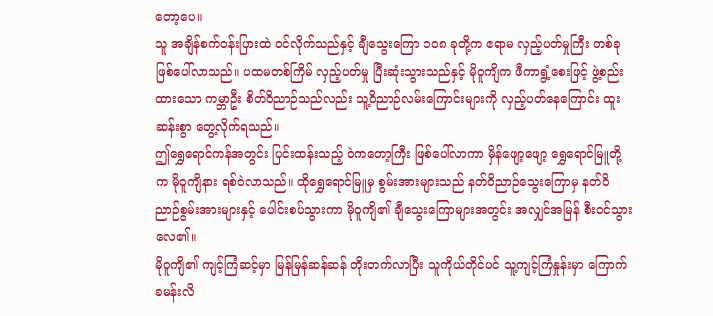တော့ပေ။
သူ အချိန်စက်ဝန်းပြားထဲ ဝင်လိုက်သည်နှင့် ချီသွေးကြော ၁၀၈ ခုတို့က ဧရာမ လှည့်ပတ်မှုကြီး တစ်ခု ဖြစ်ပေါ်လာသည်။ ပထမတစ်ကြိမ် လှည့်ပတ်မှု ပြီးဆုံးသွားသည်နှင့် မိုဝူကျိက ဖီကာရွံ့စေးဖြင့် ဖွဲ့စည်းထားသော ကမ္ဘာဦး စိတ်ဝိညာဉ်သည်လည်း သူ့ဝိညာဉ်လမ်းကြောင်းများကို လှည့်ပတ်နေကြောင်း ထူးဆန်းစွာ တွေ့လိုက်ရသည်။
ဤရွှေရောင်ကန်အတွင်း ပြင်းထန်းသည့် ဝဲကတော့ကြီး ဖြစ်ပေါ်လာကာ မှိန်ဖျော့ဖျော့ ရွှေရောင်မြူတို့က မိုဝူကျိနား ရစ်ဝဲလာသည်။ ထိုရွှေရောင်မြူမှ စွမ်းအားများသည် နတ်ဝိညာဉ်သွေးကြောမှ နတ်ဝိညာဉ်စွမ်းအားများနှင့် ပေါင်းစပ်သွားကာ မိုဝူကျိ၏ ချီသွေးကြောများအတွင်း အလျှင်အမြန် စီးဝင်သွားလေ၏။
မိုဝူကျိ၏ ကျင့်ကြံဆင့်မှာ မြန်မြန်ဆန်ဆန် တိုးတက်လာပြီး သူကိုယ်တိုင်ပင် သူ့ကျင့်ကြံနှုန်းမှာ ကြောက်ခမန်းလိ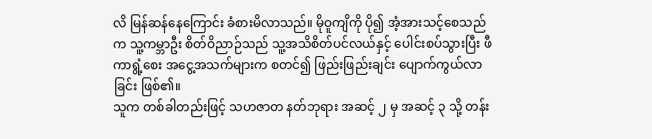လိ မြန်ဆန်နေကြောင်း ခံစားမိလာသည်။ မိုဝူကျိကို ပို၍ အံ့အားသင့်စေသည်က သူ့ကမ္ဘာဦး စိတ်ဝိညာဉ်သည် သူ့အသိစိတ်ပင်လယ်နှင့် ပေါင်းစပ်သွားပြီး ဖီကာရွံ့စေး အငွေ့အသက်များက စတင်၍ ဖြည်းဖြည်းချင်း ပျောက်ကွယ်လာခြင်း ဖြစ်၏။
သူက တစ်ခါတည်းဖြင့် သဟဇာတ နတ်ဘုရား အဆင့် ၂ မှ အဆင့် ၃ သို့ တန်း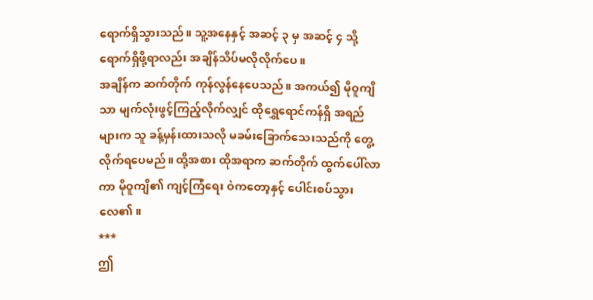ရောက်ရှိသွားသည်။ သူ့အနေနှင့် အဆင့် ၃ မှ အဆင့် ၄ သို့ ရောက်ရှိဖို့ရာလည်း အချိန်သိပ်မလိုလိုက်ပေ။
အချိန်က ဆက်တိုက် ကုန်လွန်နေပေသည်။ အကယ်၍ မိုဝူကျိသာ မျက်လုံးဖွင့်ကြည့်လိုက်လျှင် ထိုရွှေရောင်ကန်ရှိ အရည်များက သူ ခန့်မှန်းထားသလို မခမ်းခြောက်သေးသည်ကို တွေ့လိုက်ရပေမည်။ ထို့အစား ထိုအရာက ဆက်တိုက် ထွက်ပေါ်လာကာ မိုဝူကျိ၏ ကျင့်ကြံရေး ဝဲကတော့နှင့် ပေါင်းစပ်သွားလေ၏။
***
ဤ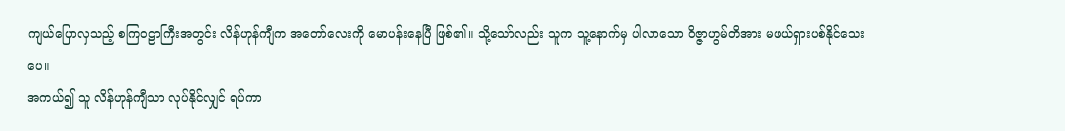ကျယ်ပြောလှသည့် စကြဝဠာကြီးအတွင်း လိန်ဟုန်ကျီက အတော်လေးကို မောပန်းနေပြီ ဖြစ်၏။ သို့သော်လည်း သူက သူ့နောက်မှ ပါလာသော ဝိဇ္ဇာဟွမ်တိအား မဖယ်ရှားပစ်နိုင်သေးပေ။
အကယ်၍ သူ လိန်ဟုန်ကျီသာ လုပ်နိုင်လျှင် ရပ်ကာ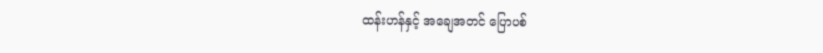ထန်းဟန်နှင့် အချေအတင် ပြောပစ်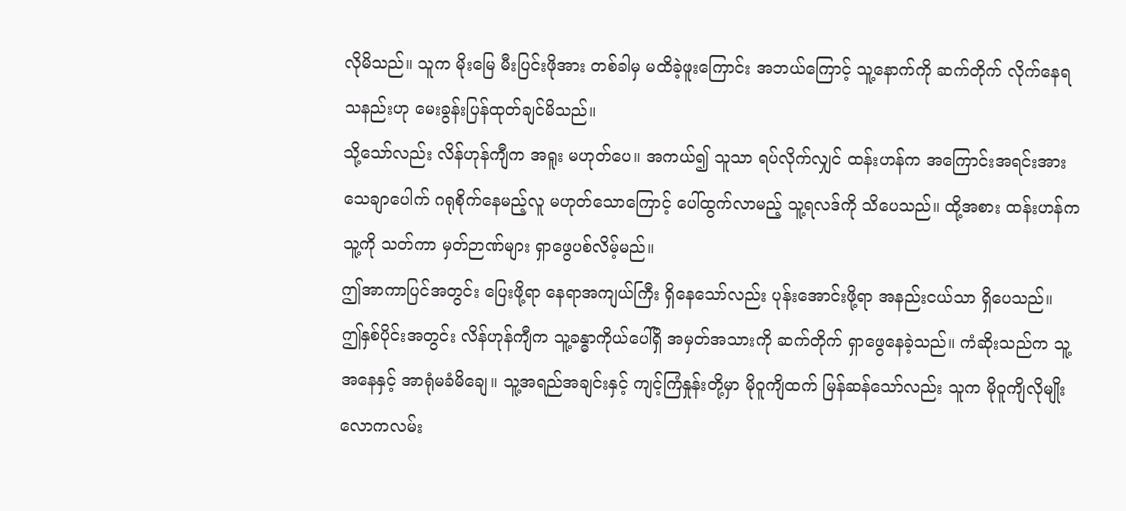လိုမိသည်။ သူက မိုးမြေ မီးပြင်းဖိုအား တစ်ခါမှ မထိခဲ့ဖူးကြောင်း အဘယ်ကြောင့် သူ့နောက်ကို ဆက်တိုက် လိုက်နေရသနည်းဟု မေးခွန်းပြန်ထုတ်ချင်မိသည်။
သို့သော်လည်း လိန်ဟုန်ကျီက အရူး မဟုတ်ပေ။ အကယ်၍ သူသာ ရပ်လိုက်လျှင် ထန်းဟန်က အကြောင်းအရင်းအား သေချာပေါက် ဂရုစိုက်နေမည့်လူ မဟုတ်သောကြောင့် ပေါ်ထွက်လာမည့် သူ့ရလဒ်ကို သိပေသည်။ ထို့အစား ထန်းဟန်က သူ့ကို သတ်ကာ မှတ်ဉာဏ်များ ရှာဖွေပစ်လိမ့်မည်။
ဤအာကာပြင်အတွင်း ပြေးဖို့ရာ နေရာအကျယ်ကြီး ရှိနေသော်လည်း ပုန်းအောင်းဖို့ရာ အနည်းငယ်သာ ရှိပေသည်။
ဤနှစ်ပိုင်းအတွင်း လိန်ဟုန်ကျီက သူ့ခန္ဓာကိုယ်ပေါ်ရှိ အမှတ်အသားကို ဆက်တိုက် ရှာဖွေနေခဲ့သည်။ ကံဆိုးသည်က သူ့အနေနှင့် အာရုံမခံမိချေ။ သူ့အရည်အချင်းနှင့် ကျင့်ကြံနှုန်းတို့မှာ မိုဝူကျိထက် မြန်ဆန်သော်လည်း သူက မိုဝူကျိလိုမျိုး လောကလမ်း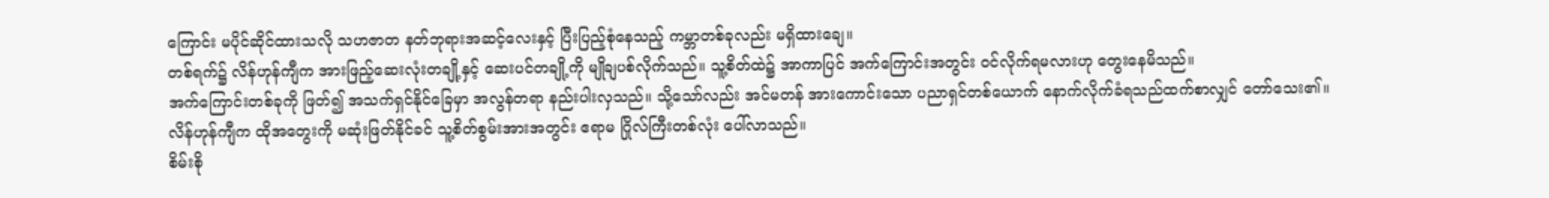ကြောင်း မပိုင်ဆိုင်ထားသလို သဟဇာတ နတ်ဘုရားအဆင့်လေးနှင့် ပြီးပြည့်စုံနေသည့် ကမ္ဘာတစ်ခုလည်း မရှိထားချေ။
တစ်ရက်၌ လိန်ဟုန်ကျီက အားဖြည့်ဆေးလုံးတချို့နှင့် ဆေးပင်တချို့ကို မျိုချပစ်လိုက်သည်။ သူ့စိတ်ထဲ၌ အာကာပြင် အက်ကြောင်းအတွင်း ဝင်လိုက်ရမလားဟု တွေးနေမိသည်။
အက်ကြောင်းတစ်ခုကို ဖြတ်၍ အသက်ရှင်နိုင်ခြေမှာ အလွန်တရာ နည်းပါးလှသည်။ သို့သော်လည်း အင်မတန် အားကောင်းသော ပညာရှင်တစ်ယောက် နောက်လိုက်ခံရသည်ထက်စာလျှင် တော်သေး၏။
လိန်ဟုန်ကျီက ထိုအတွေးကို မဆုံးဖြတ်နိုင်ခင် သူ့စိတ်စွမ်းအားအတွင်း ဧရာမ ဂြိုလ်ကြီးတစ်လုံး ပေါ်လာသည်။
စိမ်းစို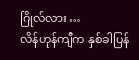ဂြိုလ်လား …
လိန်ဟုန်ကျီက နှစ်ခါပြန်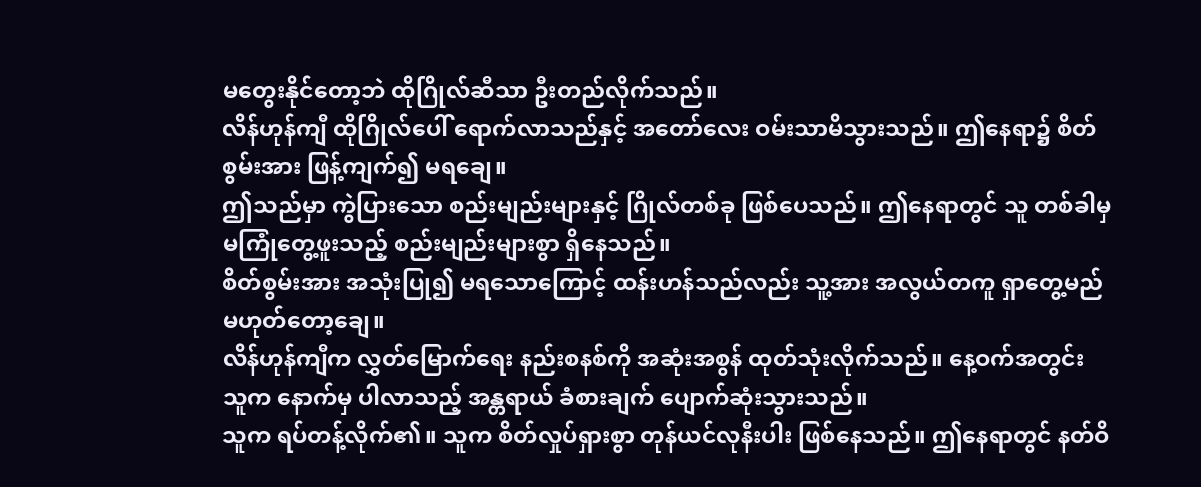မတွေးနိုင်တော့ဘဲ ထိုဂြိုလ်ဆီသာ ဦးတည်လိုက်သည်။
လိန်ဟုန်ကျီ ထိုဂြိုလ်ပေါ် ရောက်လာသည်နှင့် အတော်လေး ဝမ်းသာမိသွားသည်။ ဤနေရာ၌ စိတ်စွမ်းအား ဖြန့်ကျက်၍ မရချေ။
ဤသည်မှာ ကွဲပြားသော စည်းမျည်းများနှင့် ဂြိုလ်တစ်ခု ဖြစ်ပေသည်။ ဤနေရာတွင် သူ တစ်ခါမှ မကြုံတွေ့ဖူးသည့် စည်းမျည်းများစွာ ရှိနေသည်။
စိတ်စွမ်းအား အသုံးပြု၍ မရသောကြောင့် ထန်းဟန်သည်လည်း သူ့အား အလွယ်တကူ ရှာတွေ့မည် မဟုတ်တော့ချေ။
လိန်ဟုန်ကျီက လွှတ်မြောက်ရေး နည်းစနစ်ကို အဆုံးအစွန် ထုတ်သုံးလိုက်သည်။ နေ့ဝက်အတွင်း သူက နောက်မှ ပါလာသည့် အန္တရာယ် ခံစားချက် ပျောက်ဆုံးသွားသည်။
သူက ရပ်တန့်လိုက်၏။ သူက စိတ်လှုပ်ရှားစွာ တုန်ယင်လုနီးပါး ဖြစ်နေသည်။ ဤနေရာတွင် နတ်ဝိ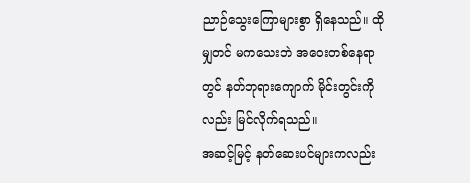ညာဉ်သွေးကြောများစွာ ရှိနေသည်။ ထိုမျှတင် မကသေးဘဲ အဝေးတစ်နေရာတွင် နတ်ဘုရားကျောက် မိုင်းတွင်းကိုလည်း မြင်လိုက်ရသည်။
အဆင့်မြင့် နတ်ဆေးပင်များကလည်း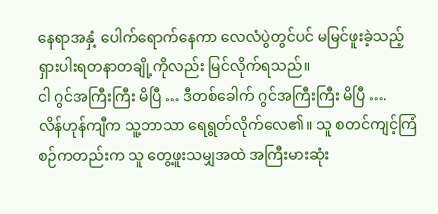နေရာအနှံ့ ပေါက်ရောက်နေကာ လေလံပွဲတွင်ပင် မမြင်ဖူးခဲ့သည့် ရှားပါးရတနာတချို့ကိုလည်း မြင်လိုက်ရသည်။
ငါ ဂွင်အကြီးကြီး မိပြီ … ဒီတစ်ခေါက် ဂွင်အကြီးကြီး မိပြီ ….
လိန်ဟုန်ကျီက သူ့ဘာသာ ရေရွတ်လိုက်လေ၏။ သူ စတင်ကျင့်ကြံစဉ်ကတည်းက သူ တွေ့ဖူးသမျှအထဲ အကြီးမားဆုံး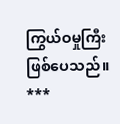ကြွယ်ဝမှုကြီး ဖြစ်ပေသည်။
***